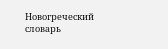Новогреческий словарь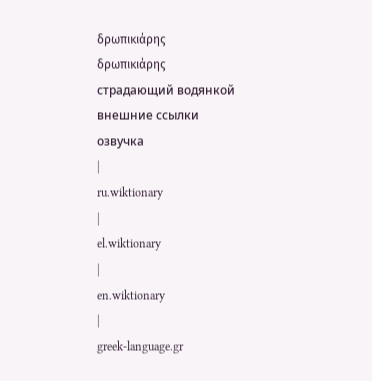δρωπικιάρης
δρωπικιάρης
страдающий водянкой
внешние ссылки
озвучка
|
ru.wiktionary
|
el.wiktionary
|
en.wiktionary
|
greek-language.gr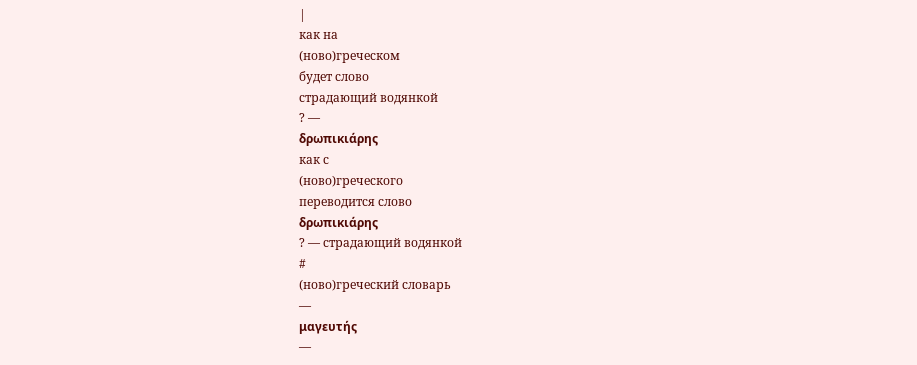|
как на
(ново)греческом
будет слово
страдающий водянкой
? —
δρωπικιάρης
как с
(ново)греческого
переводится слово
δρωπικιάρης
? — страдающий водянкой
#
(ново)греческий словарь
—
μαγευτής
—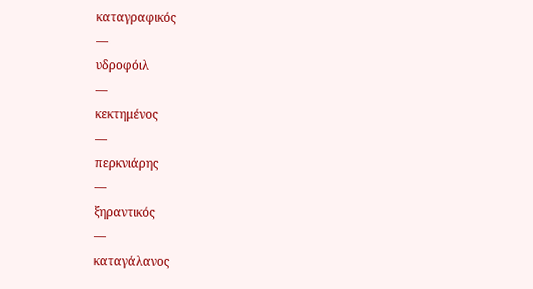καταγραφικός
—
υδροφόιλ
—
κεκτημένος
—
περκνιάρης
—
ξηραντικός
—
καταγάλανος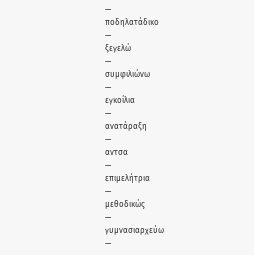—
ποδηλατάδικο
—
ξεγελώ
—
συμφιλιώνω
—
εγκοίλια
—
ανατάραξη
—
αντσα
—
επιμελήτρια
—
μεθοδικώς
—
γυμνασιαρχεύω
—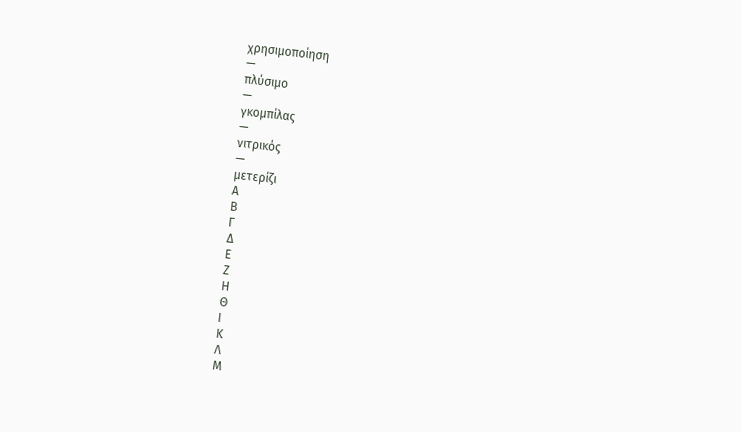χρησιμοποίηση
—
πλύσιμο
—
γκομπίλας
—
νιτρικός
—
μετερίζι
Α
Β
Γ
Δ
Ε
Ζ
Η
Θ
Ι
Κ
Λ
Μ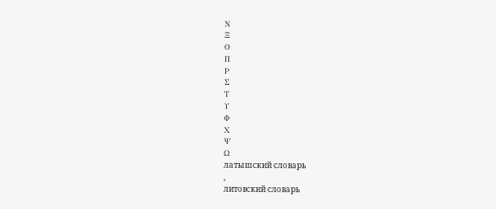Ν
Ξ
Ο
Π
Ρ
Σ
Τ
Υ
Φ
Χ
Ψ
Ω
латышский словарь
,
литовский словарь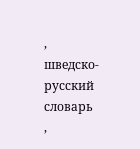,
шведско-русский словарь
,